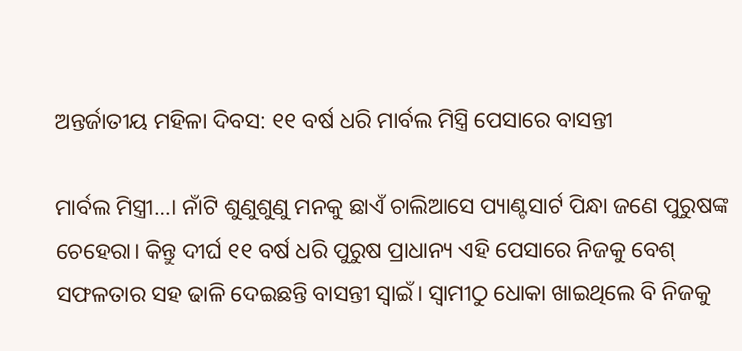ଅନ୍ତର୍ଜାତୀୟ ମହିଳା ଦିବସ: ୧୧ ବର୍ଷ ଧରି ମାର୍ବଲ ମିସ୍ତ୍ରି ପେସାରେ ବାସନ୍ତୀ

ମାର୍ବଲ ମିସ୍ତ୍ରୀ…। ନାଁଟି ଶୁଣୁଶୁଣୁ ମନକୁ ଛାଏଁ ଚାଲିଆସେ ପ୍ୟାଣ୍ଟସାର୍ଟ ପିନ୍ଧା ଜଣେ ପୁରୁଷଙ୍କ ଚେହେରା। କିନ୍ତୁ ଦୀର୍ଘ ୧୧ ବର୍ଷ ଧରି ପୁରୁଷ ପ୍ରାଧାନ୍ୟ ଏହି ପେସାରେ ନିଜକୁ ବେଶ୍ ସଫଳତାର ସହ ଢାଳି ଦେଇଛନ୍ତି ବାସନ୍ତୀ ସ୍ବାଇଁ। ସ୍ବାମୀଠୁ ଧୋକା ଖାଇଥିଲେ ବି ନିଜକୁ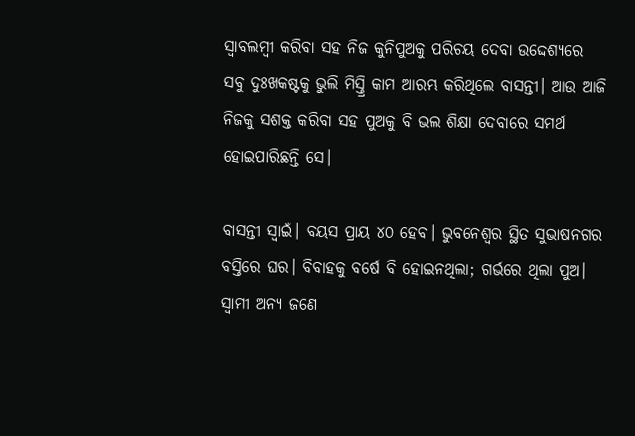ସ୍ବାବଲମ୍ବୀ କରିବା ସହ ନିଜ କୁନିପୁଅକୁ ପରିଚୟ ଦେବା ଉଦ୍ଦେଶ୍ୟରେ ସବୁ ଦୁଃଖକଷ୍ଟକୁ ଭୁଲି ମିସ୍ତ୍ରି କାମ ଆରମ୍ଭ କରିଥିଲେ ବାସନ୍ତୀ। ଆଉ ଆଜି ନିଜକୁ ସଶକ୍ତ କରିବା ସହ ପୁଅକୁ ବି ଭଲ ଶିକ୍ଷା ଦେବାରେ ସମର୍ଥ ହୋଇପାରିଛନ୍ତି ସେ।

ବାସନ୍ତୀ ସ୍ବାଇଁ। ବୟସ ପ୍ରାୟ ୪୦ ହେବ। ଭୁବନେଶ୍ବର ସ୍ଥିତ ସୁଭାଷନଗର ବସ୍ତି‌ରେ ଘର। ବିବାହକୁ ବର୍ଷେ ବି ହୋଇନଥିଲା; ଗର୍ଭରେ ଥିଲା ପୁଅ। ସ୍ବାମୀ ଅନ୍ୟ ଜଣେ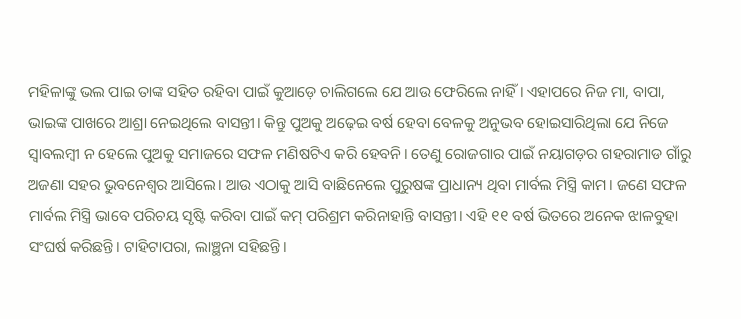ମହିଳାଙ୍କୁ ଭଲ ପାଇ ତାଙ୍କ ସହିତ ରହିବା ପାଇଁ କୁଆଡ଼େ ଚାଲିଗଲେ ଯେ ଆଉ ଫେରିଲେ ନାହିଁ। ଏହାପରେ ନିଜ ମା, ବାପା, ଭାଇଙ୍କ ପାଖରେ ଆଶ୍ରା ନେଇଥିଲେ ବାସନ୍ତୀ। କିନ୍ତୁ ପୁଅକୁ ଅଢ଼େଇ ବର୍ଷ ହେବା ବେଳକୁ ଅନୁଭବ ହୋଇସାରିଥିଲା ଯେ ନିଜେ ସ୍ବାବଲମ୍ବୀ ନ ହେଲେ ପୁଅକୁ ସମାଜରେ ସଫଳ ମଣିଷଟିଏ କରି ହେବନି। ତେଣୁ ରୋଜଗାର ପାଇଁ ନୟାଗଡ଼ର ଗହରାମାଡ ଗାଁରୁ ଅଜଣା ସହର ଭୁବନେଶ୍ବର ଆସିଲେ। ଆଉ ଏଠାକୁ ଆସି ବାଛିନେଲେ ପୁରୁଷଙ୍କ ପ୍ରାଧାନ୍ୟ ଥିବା ମାର୍ବଲ ମିସ୍ତ୍ରି କାମ। ଜଣେ ସଫଳ ମାର୍ବଲ ମିସ୍ତ୍ରି ଭାବେ ପରିଚୟ ସୃଷ୍ଟି କରିବା ପାଇଁ କମ୍ ପରିଶ୍ରମ କରିନାହାନ୍ତି ବାସନ୍ତୀ। ଏହି ୧୧ ବର୍ଷ ଭିତରେ ଅନେକ ଝାଳବୁହା ସଂଘର୍ଷ କରିଛନ୍ତି। ଟାହିଟାପରା, ଲାଞ୍ଛନା ସହିଛନ୍ତି।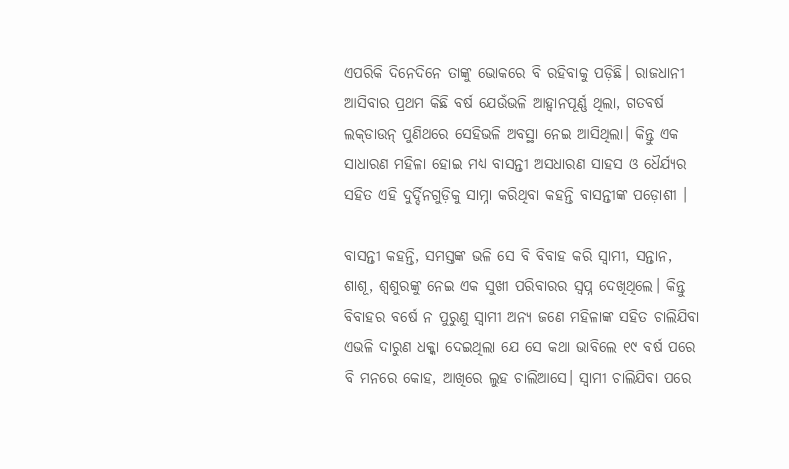ଏପରିକି ଦିନେଦିନେ ତାଙ୍କୁ ଭୋକରେ ବି ରହିବାକୁ ପଡ଼ିଛି। ରାଜଧାନୀ ଆସିବାର ପ୍ରଥମ କିଛି ବର୍ଷ ଯେଉଁଭଳି ଆହ୍ବାନପୂର୍ଣ୍ଣ ଥିଲା, ଗତବର୍ଷ ଲକ‌୍‌ଡାଉନ୍‌ ପୁଣିଥରେ ସେହିଭଳି ଅବସ୍ଥା ନେଇ ଆସିଥିଲା। କିନ୍ତୁ ଏକ ସାଧାରଣ ମହିଳା ହୋଇ ମଧ୍ୟ ବାସନ୍ତୀ ଅସଧାରଣ ସାହସ ଓ ଧୈର୍ଯ୍ୟର ସହିତ ଏହି ଦୁର୍ଦ୍ଦିନଗୁଡ଼ିକୁ ସାମ୍ନା କରିଥିବା କହନ୍ତି ବାସନ୍ତୀଙ୍କ ପଡ଼ୋଶୀ ।

ବାସନ୍ତୀ କହନ୍ତି, ସମସ୍ତଙ୍କ ଭଳି ସେ ବି ବିବାହ କରି ସ୍ବାମୀ, ସନ୍ତାନ, ଶାଶୂ, ଶ୍ବଶୁରଙ୍କୁ ନେଇ ଏକ ସୁଖୀ ପରିବାରର ସ୍ବପ୍ନ ଦେଖିଥିଲେ। କିନ୍ତୁ ବିବାହର ବର୍ଷେ ନ ପୁରୁଣୁ ସ୍ବାମୀ ଅନ୍ୟ ଜଣେ ମହିଳାଙ୍କ ସହିତ ଚାଲିଯିବା ଏଭଳି ଦାରୁଣ ଧକ୍କା ଦେଇଥିଲା ଯେ ସେ କଥା ଭାବିଲେ ୧୯ ବର୍ଷ ପରେ ବି ମନରେ କୋହ, ଆଖିରେ ଲୁହ ଚାଲିଆସେ। ସ୍ବାମୀ ଚାଲିଯିବା ପରେ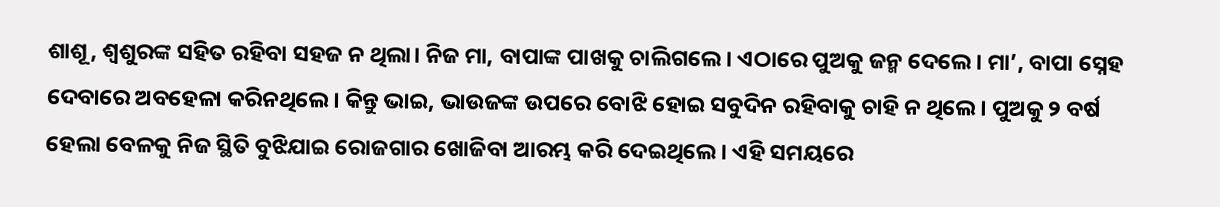ଶାଶୂ, ଶ୍ବଶୁରଙ୍କ ସହିତ ରହିବା ସହଜ ନ ଥିଲା। ନିଜ ମା, ବାପାଙ୍କ ପାଖକୁ ଚାଲିଗଲେ। ଏଠାରେ ପୁଅକୁ ଜନ୍ମ ଦେଲେ। ମା’, ବାପା ସ୍ନେହ ଦେବାରେ ଅବହେଳା କରିନଥିଲେ। କିନ୍ତୁ ଭାଇ, ଭାଉଜଙ୍କ ଉପରେ ବୋଝି ହୋଇ ସବୁଦିନ ରହିବାକୁ ଚାହି ନ ଥିଲେ। ପୁଅକୁ ୨ ବର୍ଷ ହେଲା ବେଳକୁ ନିଜ ସ୍ଥିତି ବୁଝିଯାଇ ରୋଜଗାର ଖୋଜିବା ଆରମ୍ଭ କରି ଦେଇଥିଲେ। ଏହି ସମୟରେ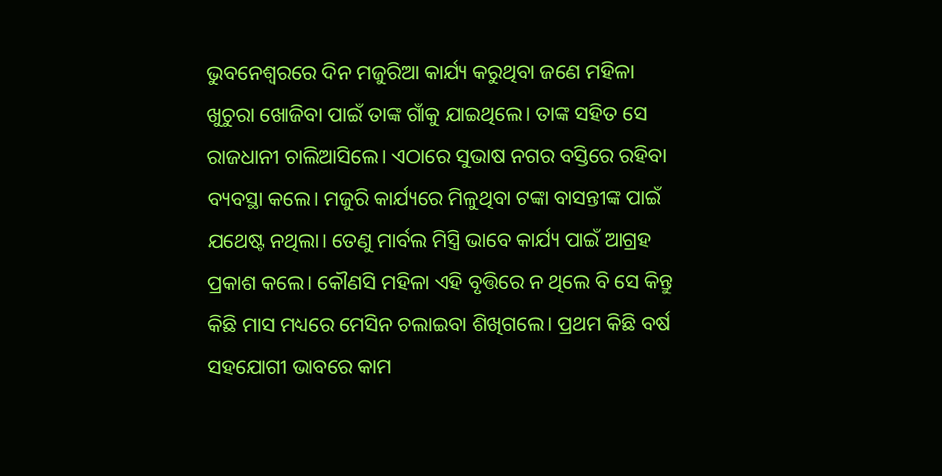ଭୁବନେଶ୍ବରରେ ଦିନ ମଜୁରିଆ କାର୍ଯ୍ୟ କରୁଥିବା ଜଣେ ମହିଳା ଖୁଚୁରା ଖୋଜିବା ପାଇଁ ତାଙ୍କ ଗାଁକୁ ଯାଇଥିଲେ। ତାଙ୍କ ସହିତ ସେ ରାଜଧାନୀ ଚାଲିଆସିଲେ। ଏଠାରେ ସୁଭାଷ ନଗର ବସ୍ତିରେ ରହିବା ବ୍ୟବସ୍ଥା କଲେ। ମଜୁରି କାର୍ଯ୍ୟରେ ମିଳୁଥିବା ଟଙ୍କା ବାସନ୍ତୀଙ୍କ ପାଇଁ ଯଥେଷ୍ଟ ନଥିଲା। ତେଣୁ ମାର୍ବଲ ମିସ୍ତ୍ରି ଭାବେ କାର୍ଯ୍ୟ ପାଇଁ ଆଗ୍ରହ ପ୍ରକାଶ କଲେ। କୌଣସି ମହିଳା ଏହି ବୃତ୍ତିରେ ନ ଥିଲେ ବି ସେ କିନ୍ତୁ କିଛି ମାସ ମଧ୍ୟରେ ମେସିନ ଚଲାଇବା ଶିଖିଗଲେ। ପ୍ରଥମ କିଛି ବର୍ଷ ସହଯୋଗୀ ଭାବରେ କାମ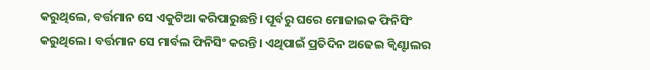କରୁଥିଲେ, ବର୍ତ୍ତମାନ ସେ ଏକୁଟିଆ କରିପାରୁଛନ୍ତି। ପୂର୍ବରୁ ଘରେ ମୋଜାଇକ ଫିନିସିଂ କରୁଥିଲେ। ବର୍ତ୍ତମାନ ସେ ମାର୍ବଲ ଫିନିସିଂ କରନ୍ତି। ଏଥିପାଇଁ ପ୍ରତିଦିନ ଅଢେଇ କ୍ବିଣ୍ଟାଲର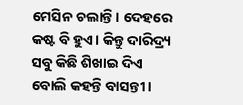ମେସିନ ଚଲାନ୍ତି। ଦେହରେ କଷ୍ଟ ବି ହୁଏ। କିନ୍ତୁ ଦାରିଦ୍ର୍ୟ ସବୁ କିଛି ଶିଖାଇ ଦିଏ ବୋଲି କହନ୍ତି ବାସନ୍ତୀ।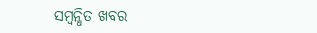ସମ୍ବନ୍ଧିତ ଖବର